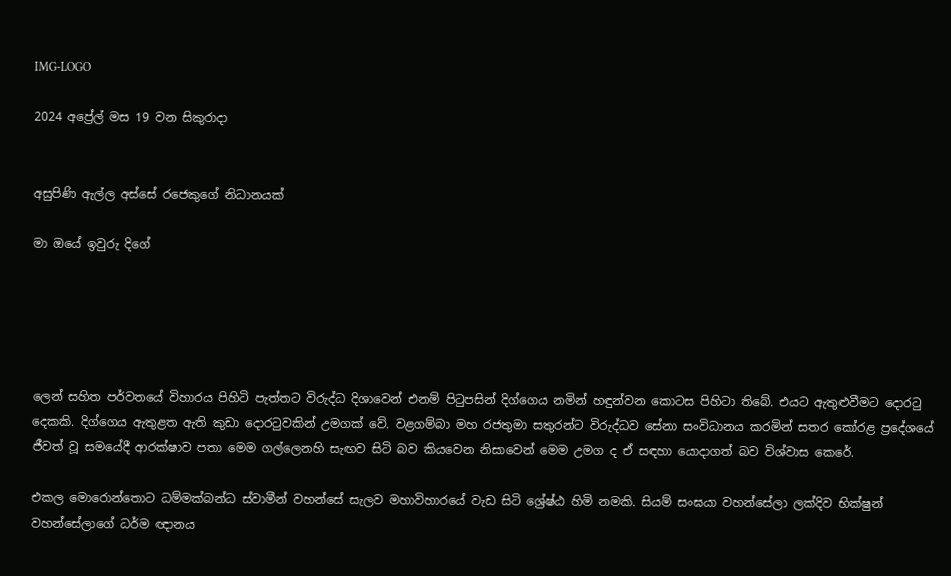IMG-LOGO

2024 අප්‍රේල් මස 19 වන සිකුරාදා


අසුපිණි ඇල්ල අස්සේ රජෙකුගේ නිධානයක්

මා ඔයේ ඉවුරු දිගේ





ලෙන් සහිත පර්වතයේ විහාරය පිහිටි පැත්තට විරුද්ධ දිශාවෙන් එනම් පිටුපසින් දිග්ගෙය නමින් හඳුන්වන කොටස පිහිටා තිබේ. එයට ඇතුළුවීමට දොරටු දෙකකි. දිග්ගෙය ඇතුළත ඇති කුඩා දොරටුවකින් උමගක් වේ. වළගම්බා මහ රජතුමා සතුරන්ට විරුද්ධව සේනා සංවිධානය කරමින් සතර කෝරළ ප්‍රදේශයේ ජීවත් වූ සමයේදී ආරක්ෂාව පතා මෙම ගල්ලෙනහි සැඟව සිටි බව කියවෙන නිසාවෙන් මෙම උමග ද ඒ සඳහා යොදාගත් බව විශ්වාස කෙරේ.

එකල මොරොන්තොට ධම්මක්බන්ධ ස්වාමීන් වහන්සේ සැලව මහාවිහාරයේ වැඩ සිටි ශ්‍රේෂ්ඨ හිමි නමකි. සියම් සංඝයා වහන්සේලා ලක්දිව භික්ෂුන් වහන්සේලාගේ ධර්ම ඥානය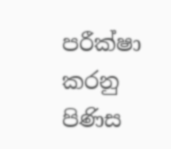පරීක්ෂා කරනු පිණිස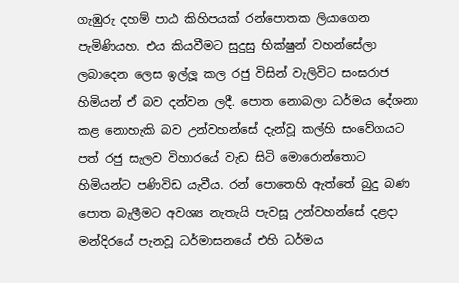ගැඹුරු දහම් පාඨ කිහිපයක් රන්පොතක ලියාගෙන පැමිණියහ. එය කියවීමට සුදුසු භික්ෂුන් වහන්සේලා ලබාදෙන ලෙස ඉල්ලූ කල රජු විසින් වැලිවිට සංඝරාජ හිමියන් ඒ බව දන්වන ලදී. පොත නොබලා ධර්මය දේශනා කළ නොහැකි බව උන්වහන්සේ දැන්වූ කල්හි සංවේගයට පත් රජු සැලව විහාරයේ වැඩ සිටි මොරොන්තොට හිමියන්ට පණිවිඩ යැවීය. රන් පොතෙහි ඇත්තේ බුදු බණ පොත බැලීමට අවශ්‍ය නැතැයි පැවසූ උන්වහන්සේ දළදා මන්දිරයේ පැනවූ ධර්මාසනයේ එහි ධර්මය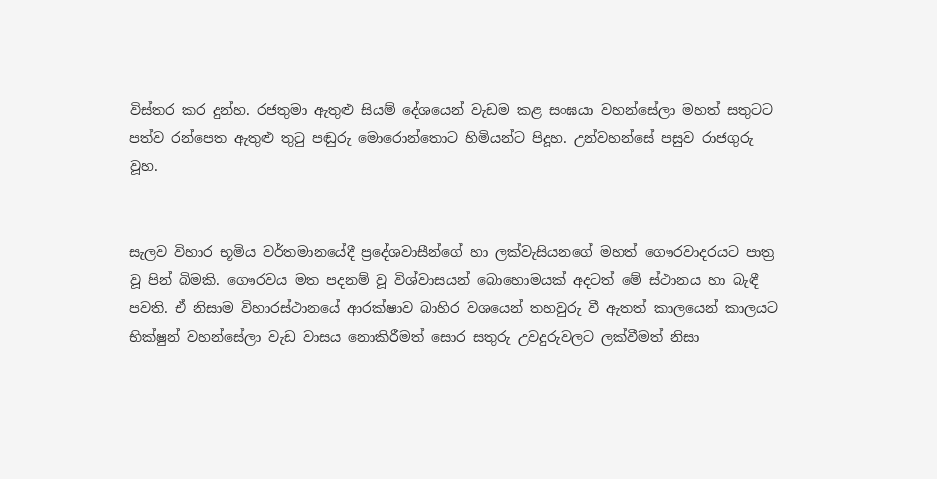විස්තර කර දුන්හ. රජතුමා ඇතුළු සියම් දේශයෙන් වැඩම කළ සංඝයා වහන්සේලා මහත් සතුටට පත්ව රන්පෙත ඇතුළු තුටු පඬුරු මොරොන්තොට හිමියන්ට පිදූහ. උන්වහන්සේ පසුව රාජගුරු වූහ.


සැලව විහාර භූමිය වර්තමානයේදී ප්‍රදේශවාසීන්ගේ හා ලක්වැසියනගේ මහත් ගෞරවාදරයට පාත්‍ර වූ පින් බිමකි. ගෞරවය මත පදනම් වූ විශ්වාසයන් බොහොමයක් අදටත් මේ ස්ථානය හා බැඳී පවති. ඒ නිසාම විහාරස්ථානයේ ආරක්ෂාව බාහිර වශයෙන් තහවුරු වී ඇතත් කාලයෙන් කාලයට භික්ෂුන් වහන්සේලා වැඩ වාසය නොකිරීමත් සොර සතුරු උවදුරුවලට ලක්වීමත් නිසා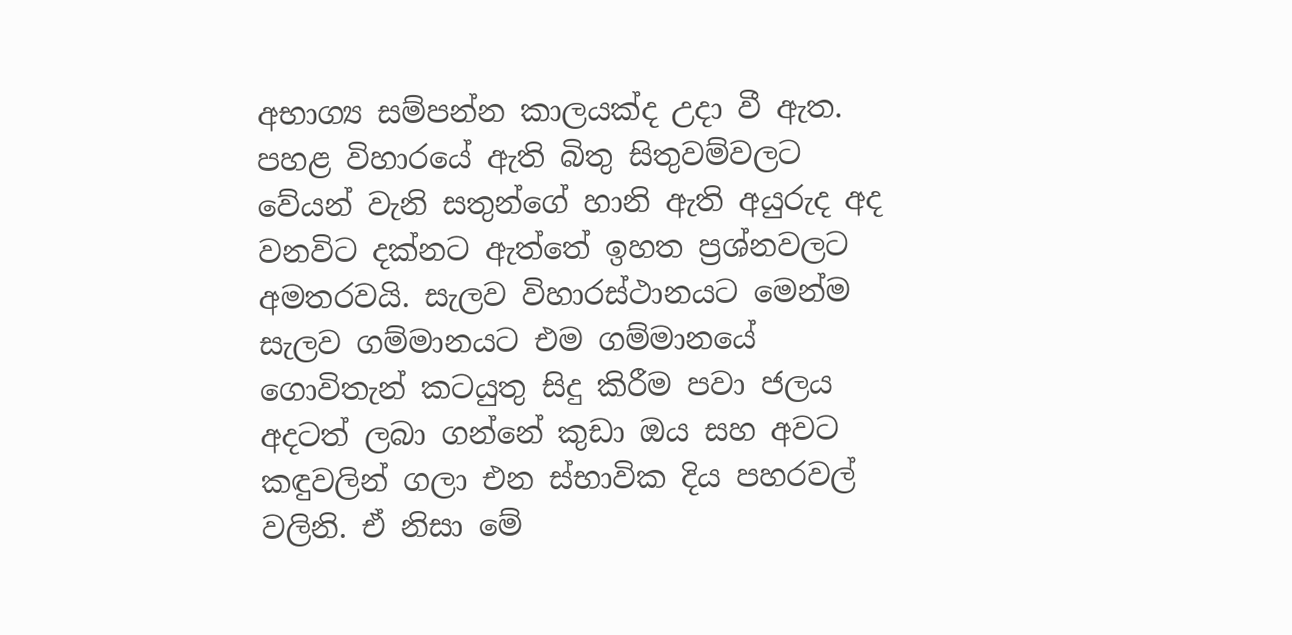අභාග්‍ය සම්පන්න කාලයක්ද උදා වී ඇත. පහළ විහාරයේ ඇති බිතු සිතුවම්වලට වේයන් වැනි සතුන්ගේ හානි ඇති අයුරුද අද වනවිට දක්නට ඇත්තේ ඉහත ප්‍රශ්නවලට අමතරවයි. සැලව විහාරස්ථානයට මෙන්ම සැලව ගම්මානයට එම ගම්මානයේ ගොවිතැන් කටයුතු සිදු කිරීම පවා ජලය අදටත් ලබා ගන්නේ කුඩා ඔය සහ අවට කඳුවලින් ගලා එන ස්භාවික දිය පහරවල් වලිනි. ඒ නිසා මේ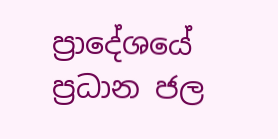ප්‍රාදේශයේ ප්‍රධාන ජල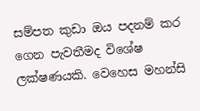සම්පත කුඩා ඔය පදනම් කර ගෙන පැවතීමද විශේෂ ලක්ෂණයකි. වෙහෙස මහන්සි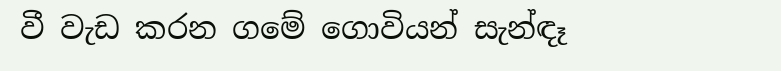වී වැඩ කරන ගමේ ගොවියන් සැන්ඳෑ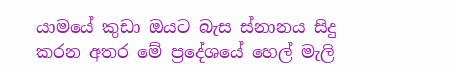යාමයේ කුඩා ඔයට බැස ස්නානය සිදු කරන අතර මේ ප්‍රදේශයේ හෙල් මැලි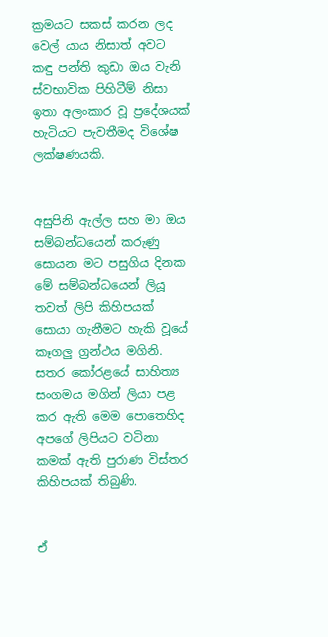ක්‍රමයට සකස් කරන ලද වෙල් යාය නිසාත් අවට කඳු පන්ති කුඩා ඔය වැනි ස්වභාවික පිහිටීම් නිසා ඉතා අලංකාර වූ ප්‍රදේශයක් හැටියට පැවතීමද විශේෂ ලක්ෂණයකි.


අසුපිනි ඇල්ල සහ මා ඔය සම්බන්ධයෙන් කරුණු සොයන මට පසුගිය දිනක මේ සම්බන්ධයෙන් ලියූ තවත් ලිපි කිහිපයක් සොයා ගැනීමට හැකි වූයේ කෑගලු ග්‍රන්ථය මගිනි. සතර කෝරළයේ සාහිත්‍ය සංගමය මගින් ලියා පළ කර ඇති මෙම පොතෙහිද අපගේ ලිපියට වටිනා කමක් ඇති පුරාණ විස්තර කිහිපයක් තිබුණි.


ඒ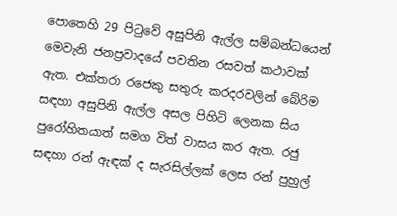පොතෙහි 29 පිටුවේ අසුපිනි ඇල්ල සම්බන්ධයෙන් මෙවැනි ජනප්‍රවාදයේ පවතින රසවත් කථාවක් ඇත. එක්තරා රජෙකු සතුරු කරදරවලින් බේරිම සඳහා අසුපිනි ඇල්ල අසල පිහිටි ලෙනක සිය පුරෝහිතයාත් සමග විත් වාසය කර ඇත. රජු සඳහා රන් ඇඳක් ද සැරසිල්ලක් ලෙස රන් පුහුල්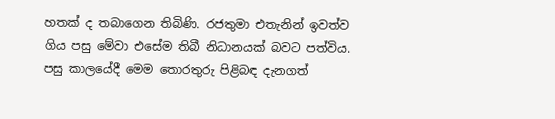හතක් ද තබාගෙන තිබිණි. රජතුමා එතැනින් ඉවත්ව ගිය පසු මේවා එසේම තිබී නිධානයක් බවට පත්විය. පසු කාලයේදී මෙම තොරතුරු පිළිබඳ දැනගත්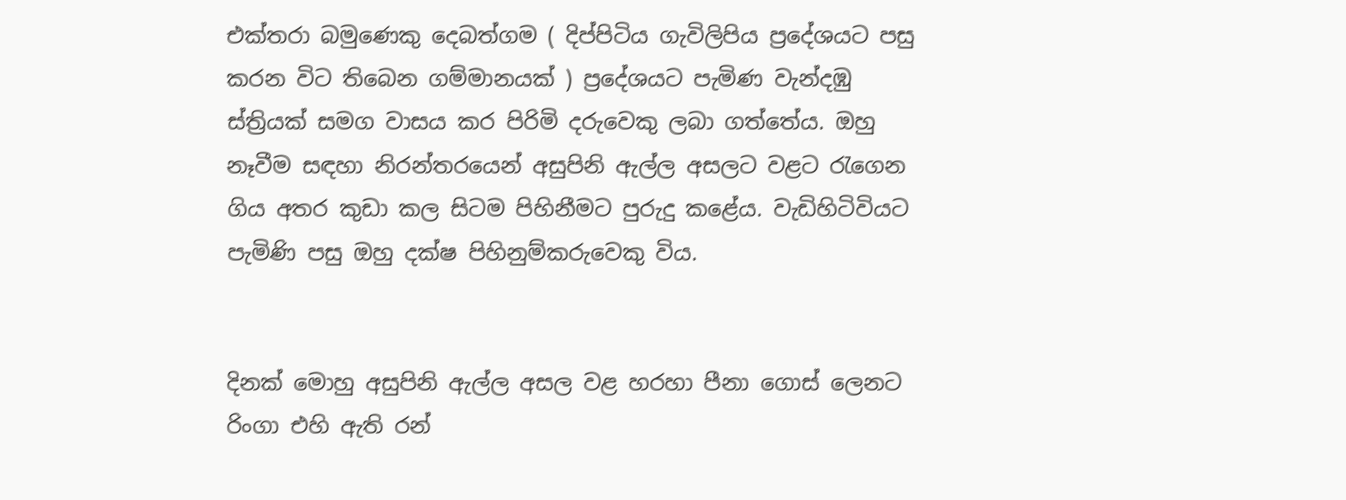එක්තරා බමුණෙකු දෙබත්ගම ( දිප්පිටිය ගැවිලිපිය ප්‍රදේශයට පසු කරන විට තිබෙන ගම්මානයක් ) ප්‍රදේශයට පැමිණ වැන්දඹු ස්ත්‍රියක් සමග වාසය කර පිරිමි දරුවෙකු ලබා ගත්තේය. ඔහු නෑවීම සඳහා නිරන්තරයෙන් අසුපිනි ඇල්ල අසලට වළට රැගෙන ගිය අතර කුඩා කල සිටම පිහිනීමට පුරුදු කළේය. වැඩිහිටිවියට පැමිණි පසු ඔහු දක්ෂ පිහිනුම්කරුවෙකු විය.


දිනක් මොහු අසුපිනි ඇල්ල අසල වළ හරහා පීනා ගොස් ලෙනට රිංගා එහි ඇති රන්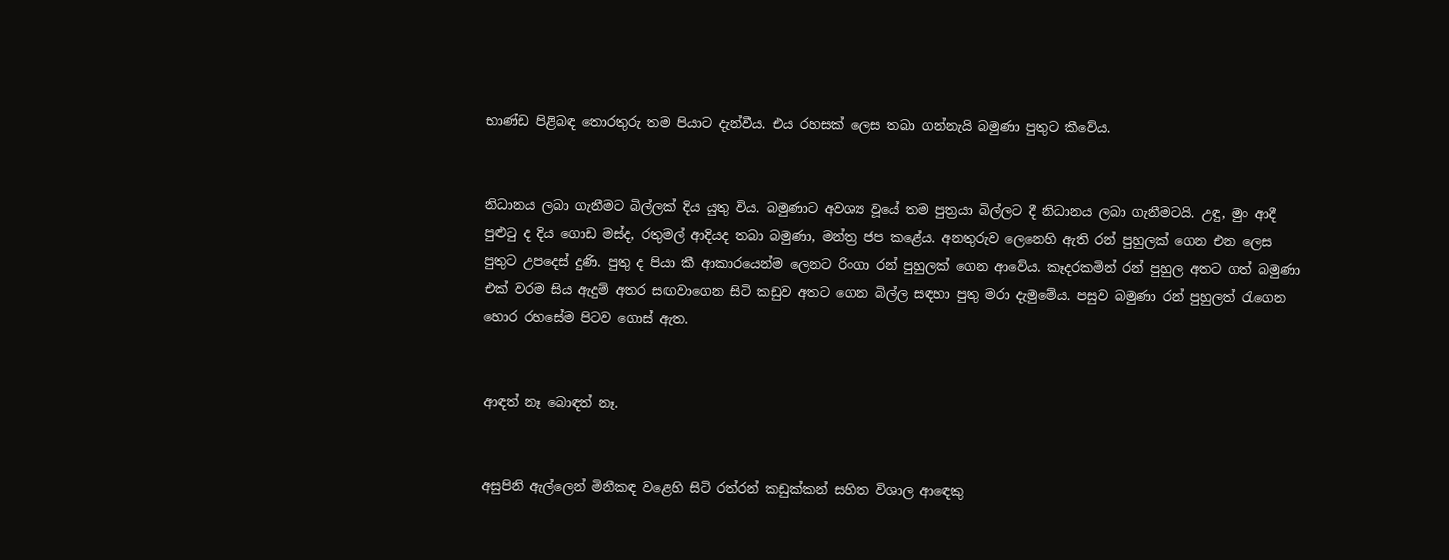භාණ්ඩ පිළිබඳ තොරතුරු තම පියාට දැන්වීය. එය රහසක් ලෙස තබා ගන්නැයි බමුණා පුතුට කීවේය.


නිධානය ලබා ගැනීමට බිල්ලක් දිය යුතු විය. බමුණාට අවශ්‍ය වූයේ තම පුත්‍රයා බිල්ලට දී නිධානය ලබා ගැනීමටයි. උඳු, මුං ආදී පුළුටු ද දිය ගොඩ මස්ද, රතුමල් ආදියද තබා බමුණා, මන්ත්‍ර ජප කළේය. අනතුරුව ලෙනෙහි ඇති රන් පුහුලක් ගෙන එන ලෙස පුතුට උපදෙස් දුණි. පුතු ද පියා කී ආකාරයෙන්ම ලෙනට රිංගා රන් පුහුලක් ගෙන ආවේය. කෑදරකමින් රන් පුහුල අතට ගත් බමුණා එක් වරම සිය ඇදුම් අතර සඟවාගෙන සිටි කඩුව අතට ගෙන බිල්ල සඳහා පුතු මරා දැමුමේය. පසුව බමුණා රන් පුහුලත් රැගෙන හොර රහසේම පිටව ගොස් ඇත.


ආඳත් නෑ බොඳත් නෑ.


අසුපිනි ඇල්ලෙන් මිනීකඳ වළෙහි සිටි රත්රන් කඩුක්කන් සහිත විශාල ආඳෙකු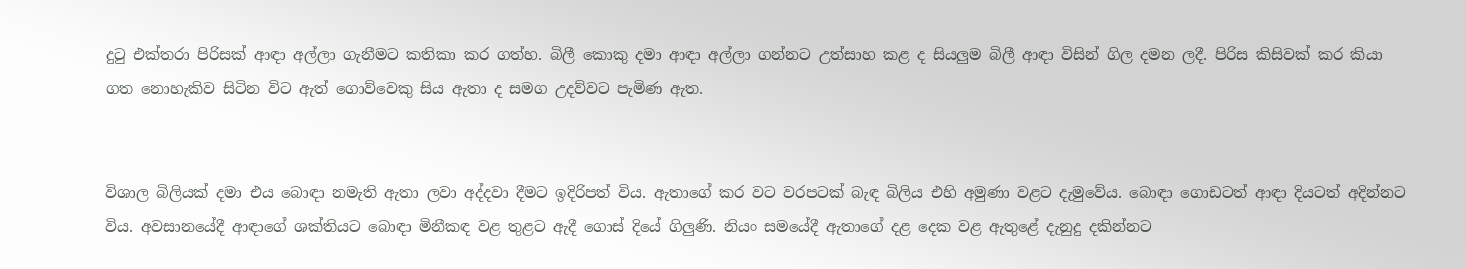දුටු එක්තරා පිරිසක් ආඳා අල්ලා ගැනීමට කතිකා කර ගත්හ. බිලී කොකු දමා ආඳා අල්ලා ගන්නට උත්සාහ කළ ද සියලුම බිලී ආඳා විසින් ගිල දමන ලදී. පිරිස කිසිවක් කර කියා ගත නොහැකිව සිටින විට ඇත් ගොව්වෙකු සිය ඇතා ද සමග උදව්වට පැමිණ ඇත.


විශාල බිලියක් දමා එය බොඳා නමැති ඇතා ලවා අද්දවා දීමට ඉදිරිපත් විය. ඇතාගේ කර වට වරපටක් බැඳ බිලිය එහි අමුණා වළට දැමුවේය. බොඳා ගොඩටත් ආඳා දියටත් අදින්නට විය. අවසානයේදී ආඳාගේ ශක්තියට බොඳා මිනීකඳ වළ තුළට ඇදී ගොස් දියේ ගිලුණි. නියං සමයේදී ඇතාගේ දළ දෙක වළ ඇතුළේ දැනුදු දකින්නට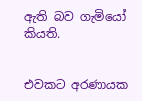ඇති බව ගැමියෝ කියති.


එවකට අරණායක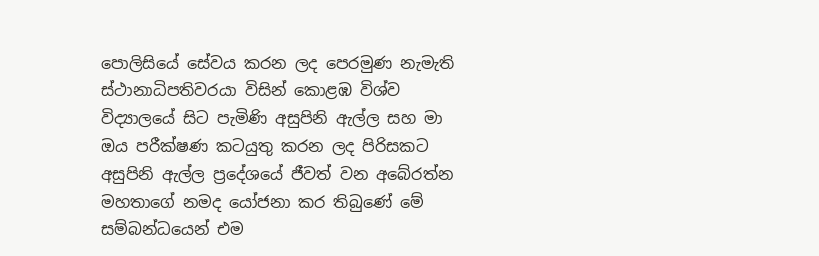පොලිසියේ සේවය කරන ලද පෙරමුණ නැමැති ස්ථානාධිපතිවරයා විසින් කොළඹ විශ්ව විද්‍යාලයේ සිට පැමිණි අසුපිනි ඇල්ල සහ මා ඔය පරීක්ෂණ කටයුතු කරන ලද පිරිසකට අසුපිනි ඇල්ල ප්‍රදේශයේ ජීවත් වන අබේරත්න මහතාගේ නමද යෝජනා කර තිබුණේ මේ සම්බන්ධයෙන් එම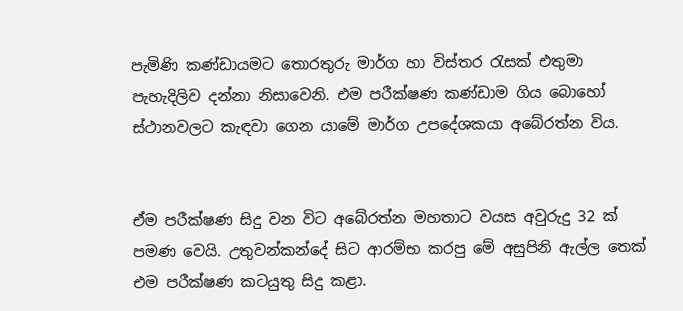පැමිණි කණ්ඩායමට තොරතුරු මාර්ග හා විස්තර රැසක් එතුමා පැහැදිලිව දන්නා නිසාවෙනි. එම පරීක්ෂණ කණ්ඩාම ගිය බොහෝ ස්ථානවලට කැඳවා ගෙන යාමේ මාර්ග උපදේශකයා අබේරත්න විය.


ඒම පරීක්ෂණ සිදු වන විට අබේරත්න මහතාට වයස අවුරුදු 32 ක් පමණ වෙයි. උතුවන්කන්දේ සිට ආරම්භ කරපු මේ අසුපිනි ඇල්ල තෙක් එම පරීක්ෂණ කටයුතු සිදු කළා.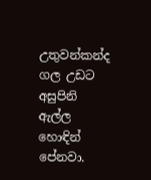උතුවන්කන්ද ගල උඩට අසුපිනි ඇල්ල හොඳින් පේනවා.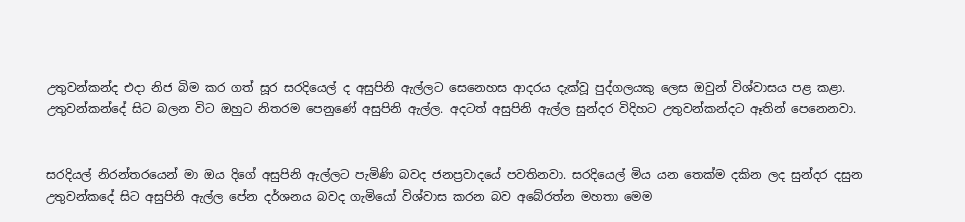උතුවන්කන්ද එදා නිජ බිම කර ගත් සූර සරදියෙල් ද අසුපිනි ඇල්ලට සෙනෙහස ආදරය දැක්වූ පුද්ගලයකු ලෙස ඔවුන් විශ්වාසය පළ කළා. උතුවන්කන්දේ සිට බලන විට ඔහුට නිතරම පෙනුණේ අසුපිනි ඇල්ල. අදටත් අසුපිනි ඇල්ල සුන්දර විදිහට උතුවන්කන්දට ඈතින් පෙනෙනවා.


සරදියල් නිරන්තරයෙන් මා ඔය දිගේ අසුපිනි ඇල්ලට පැමිණි බවද ජනප්‍රවාදයේ පවතිනවා. සරදියෙල් මිය යන තෙක්ම දකින ලද සුන්දර දසුන උතුවන්කදේ සිට අසුපිනි ඇල්ල පේන දර්ශනය බවද ගැමියෝ විශ්වාස කරන බව අබේරත්න මහතා මෙම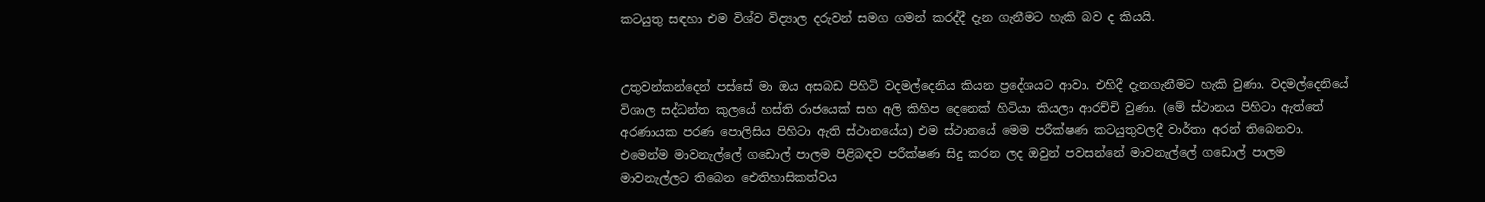කටයුතු සඳහා එම විශ්ව විද්‍යාල දරුවන් සමග ගමන් කරද්දී දැන ගැනීමට හැකි බව ද කියයි.


උතුවන්කන්දෙන් පස්සේ මා ඔය අසබඩ පිහිටි වදමල්දෙනිය කියන ප්‍රදේශයට ආවා. එහිදී දැනගැනීමට හැකි වුණා. වදමල්දෙනියේ විශාල සද්ධන්ත කුලයේ හස්ති රාජයෙක් සහ අලි කිහිප දෙනෙක් හිටියා කියලා ආරච්චි වුණා. (මේ ස්ථානය පිහිටා ඇත්තේ අරණායක පරණ පොලිසිය පිහිටා ඇති ස්ථානයේය) එම ස්ථානයේ මෙම පරීක්ෂණ කටයුතුවලදී වාර්තා අරන් තිබෙනවා. එමෙන්ම මාවනැල්ලේ ගඩොල් පාලම පිළිබඳව පරීක්ෂණ සිදු කරන ලද ඔවුන් පවසන්නේ මාවනැල්ලේ ගඩොල් පාලම මාවනැල්ලට තිබෙන ඓතිහාසිකත්වය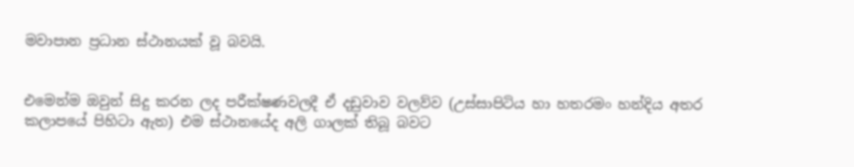මවාපාන ප්‍රධාන ස්ථානයක් වූ බවයි.


එමෙන්ම ඔවුන් සිදු කරන ලද පරීක්ෂණවලදී ඒ දඩුවාව වලව්ව (උස්සාපිටිය හා හතරමං හන්දිය අතර කලාපයේ පිහිටා ඇත) එම ස්ථානයේද අලි ගාලක් තිබූ බවට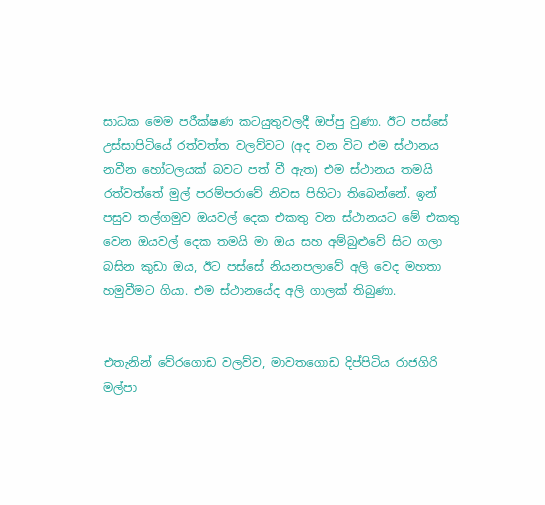සාධක මෙම පරීක්ෂණ කටයුතුවලදී ඔප්පු වුණා. ඊට පස්සේ උස්සාපිටියේ රත්වත්ත වලව්වට (අද වන විට එම ස්ථානය නවීන හෝටලයක් බවට පත් වී ඇත) එම ස්ථානය තමයි රත්වත්තේ මුල් පරම්පරාවේ නිවස පිහිටා තිබෙන්නේ. ඉන් පසුව තල්ගමුව ඔයවල් දෙක එකතු වන ස්ථානයට මේ එකතු වෙන ඔයවල් දෙක තමයි මා ඔය සහ අම්බුළුවේ සිට ගලා බසින කුඩා ඔය, ඊට පස්සේ නියනපලාවේ අලි වෙද මහතා හමුවීමට ගියා. එම ස්ථානයේද අලි ගාලක් තිබුණා.


එතැනින් වේරගොඩ වලව්ව, මාවතගොඩ දිප්පිටිය රාජගිරි මල්පා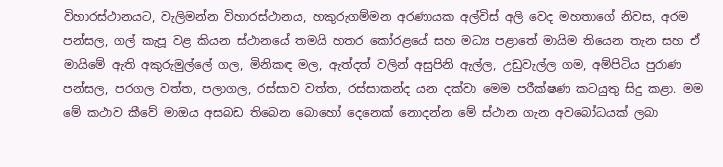විහාරස්ථානයට, වැලිමන්න විහාරස්ථානය, හකුරුගම්මන අරණායක අල්විස් අලි වෙද මහතාගේ නිවස, අරම පන්සල, ගල් කැපූ වළ කියන ස්ථානයේ තමයි හතර කෝරළයේ සහ මධ්‍ය පළාතේ මායිම තියෙන තැන සහ ඒ මායිමේ ඇති අකුරුමුල්ලේ ගල, මිනිකඳ මල, ඇත්දත් වලින් අසුපිනි ඇල්ල, උඩුවැල්ල ගම, අම්පිටිය පුරාණ පන්සල, පරගල වත්ත, පලාගල, රස්සාව වත්ත, රස්සාකන්ද යන දක්වා මෙම පරීක්ෂණ කටයුතු සිදු කළා. මම මේ කථාව කීවේ මාඔය අසබඩ තිබෙන බොහෝ දෙනෙක් නොදන්න මේ ස්ථාන ගැන අවබෝධයක් ලබා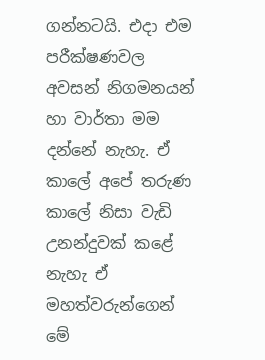ගන්නටයි. එදා එම පරීක්ෂණවල අවසන් නිගමනයන් හා වාර්තා මම දන්නේ නැහැ. ඒ කාලේ අපේ තරුණ කාලේ නිසා වැඩි උනන්දුවක් කළේ නැහැ ඒ මහත්වරුන්ගෙන් මේ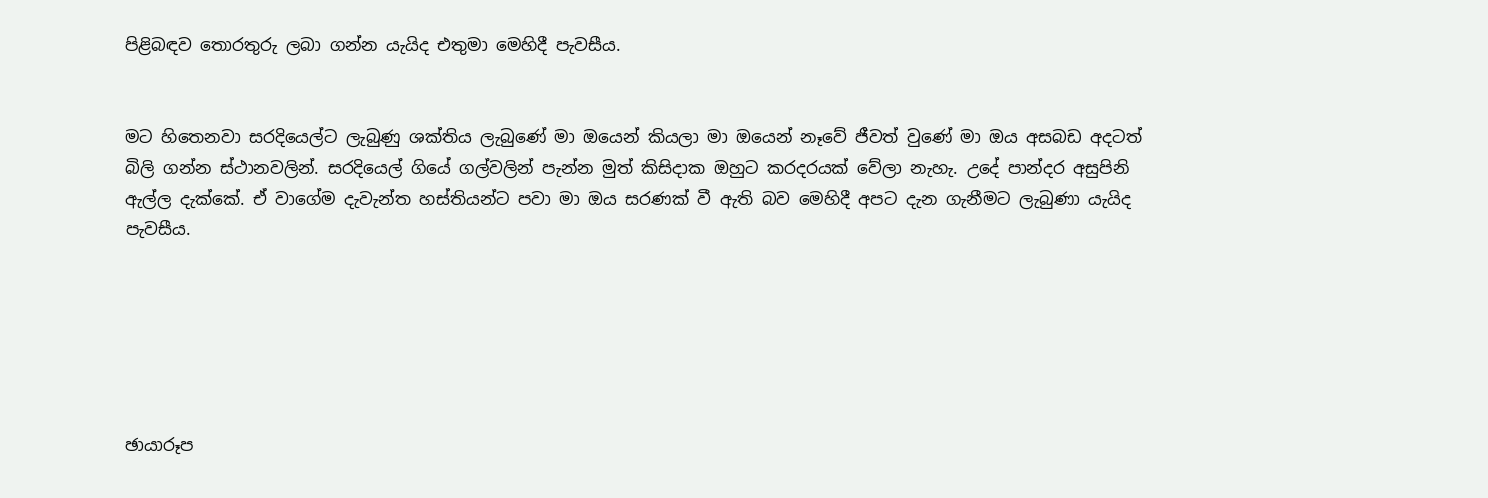පිළිබඳව තොරතුරු ලබා ගන්න යැයිද එතුමා මෙහිදී පැවසීය.


මට හිතෙනවා සරදියෙල්ට ලැබුණු ශක්තිය ලැබුණේ මා ඔයෙන් කියලා මා ඔයෙන් නෑවේ ජීවත් වුණේ මා ඔය අසබඩ අදටත් බිලි ගන්න ස්ථානවලින්. සරදියෙල් ගියේ ගල්වලින් පැන්න මුත් කිසිදාක ඔහුට කරදරයක් වේලා නැහැ. උදේ පාන්දර අසුපිනි ඇල්ල දැක්කේ. ඒ වාගේම දැවැන්ත හස්තියන්ට පවා මා ඔය සරණක් වී ඇති බව මෙහිදී අපට දැන ගැනීමට ලැබුණා යැයිද පැවසීය.






ඡායාරූප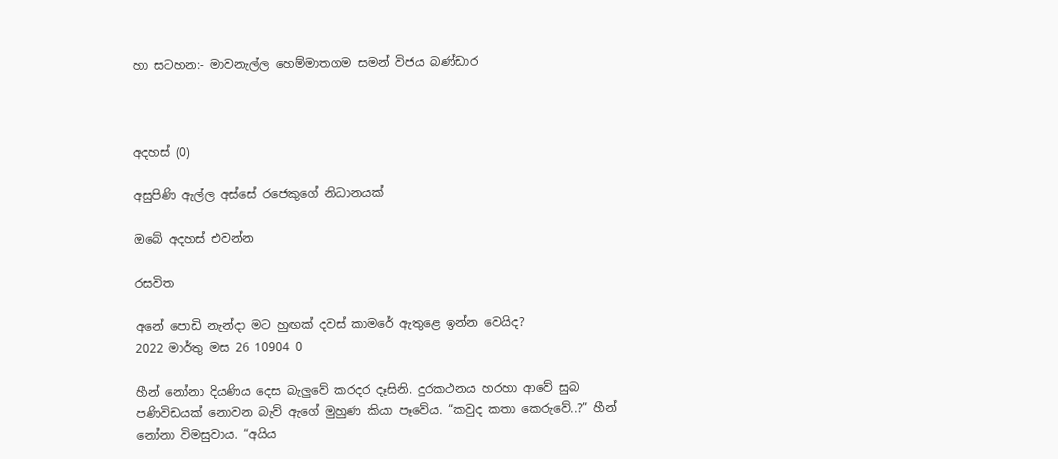හා සටහන:- මාවනැල්ල හෙම්මාතගම සමන් විජය බණ්ඩාර



අදහස් (0)

අසුපිණි ඇල්ල අස්සේ රජෙකුගේ නිධානයක්

ඔබේ අදහස් එවන්න

රසවිත

අනේ පොඩි නැන්දා මට හුඟක් දවස් කාමරේ ඇතුළෙ ඉන්න වෙයිද?
2022 මාර්තු මස 26 10904 0

හීන් නෝනා දියණිය දෙස බැලු‍වේ කරදර දෑසිනි. දුරකථනය හරහා ආවේ සුබ පණිවිඩයක් නොවන බැව් ඇගේ මුහුණ කියා පෑවේය. “කවුද කතා කෙරුවේ..?” හීන් නෝනා විමසුවාය. “අයිය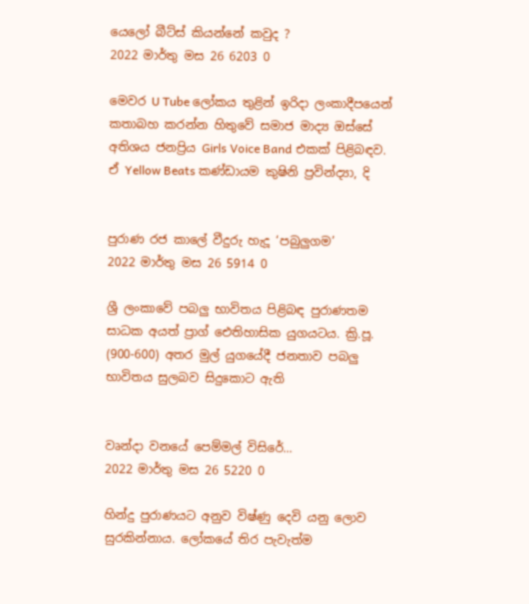යෙලෝ බීට්ස් කියන්නේ කවුද ?
2022 මාර්තු මස 26 6203 0

මෙවර U Tube ලෝකය තුළින් ඉරිදා ලංකාදීපයෙන් කතාබහ කරන්න හිතුවේ සමාජ මාද්‍ය ඔස්සේ අතිශය ජනප්‍රිය Girls Voice Band එකක් පිළිබඳව. ඒ Yellow Beats කණ්ඩායම කුෂිනි ප්‍රවින්ද්‍යා, දි


පුරාණ රජ කාලේ වීදුරු හැදූ ‘පබුලුගම’
2022 මාර්තු මස 26 5914 0

ශ්‍රී ලංකාවේ පබලු භාවිතය පිළිබඳ පුරාණතම සාධක අයත් ප්‍රාග් ඓතිහාසික යුගයටය. ක්‍රි.පූ. (900-600) අතර මුල් යුගයේදී ජනතාව පබලු භාවිතය සුලබව සිදුකොට ඇති


වෘන්දා වනයේ පෙම්මල් විසිරේ...
2022 මාර්තු මස 26 5220 0

හින්දු පුරාණයට අනුව විෂ්ණු දෙවි යනු ලොව සුරකින්නාය. ලෝකයේ තිර පැවැත්ම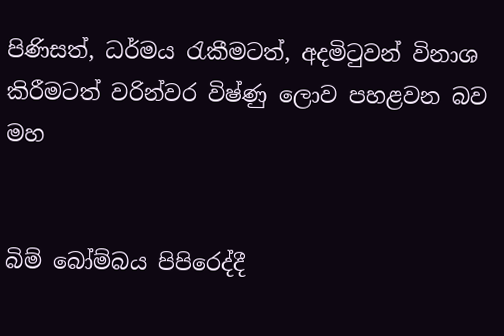පිණිසත්, ධර්මය රැකීමටත්, අදමිටුවන් විනාශ කිරීමටත් වරින්වර විෂ්ණු ලොව පහළවන බව මහ


බිම් බෝම්බය පිපිරෙද්දී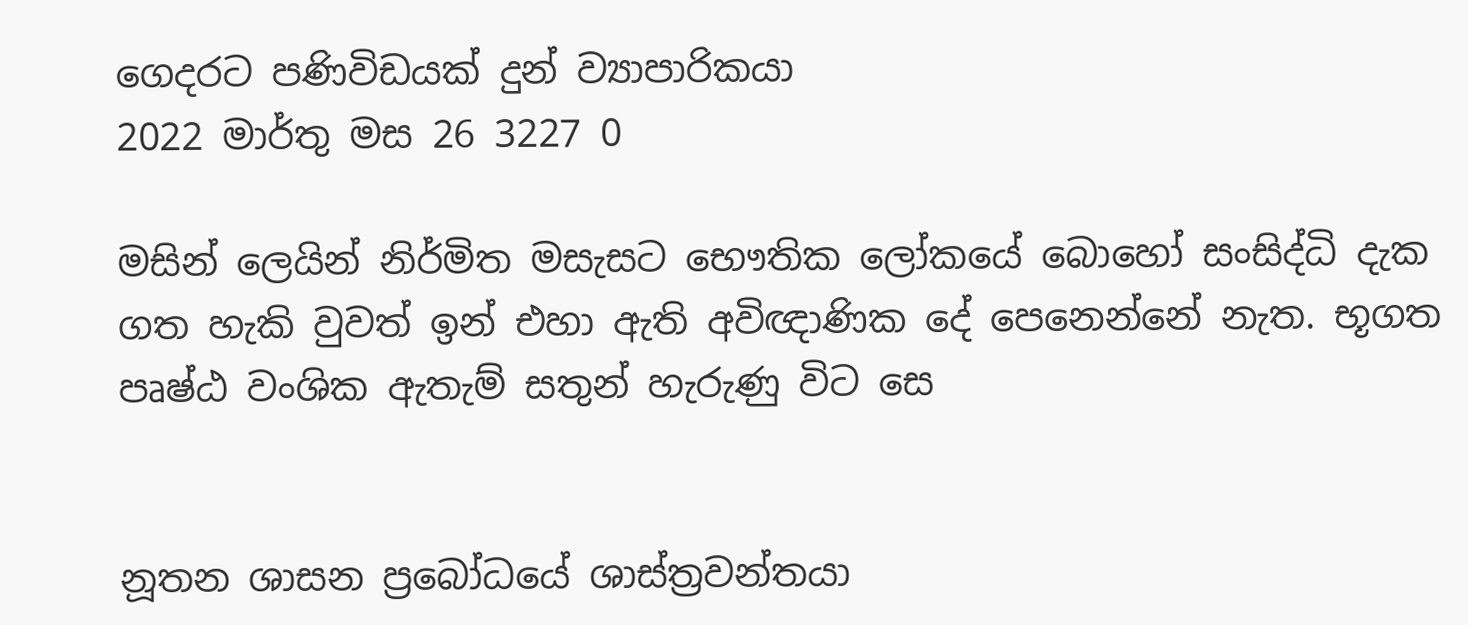ගෙදරට පණිවිඩයක් දුන් ව්‍යාපාරිකයා
2022 මාර්තු මස 26 3227 0

මසින් ලෙයින් නිර්මිත මසැසට භෞතික ලෝකයේ බොහෝ සංසිද්ධි දැක ගත හැකි වුවත් ඉන් එහා ඇති අවිඥාණික දේ පෙනෙන්නේ නැත. භූගත පෘෂ්ඨ වංශික ඇතැම් සතුන් හැරුණු විට සෙ


නූතන ශාසන ප්‍රබෝධයේ ශාස්ත්‍රවන්තයා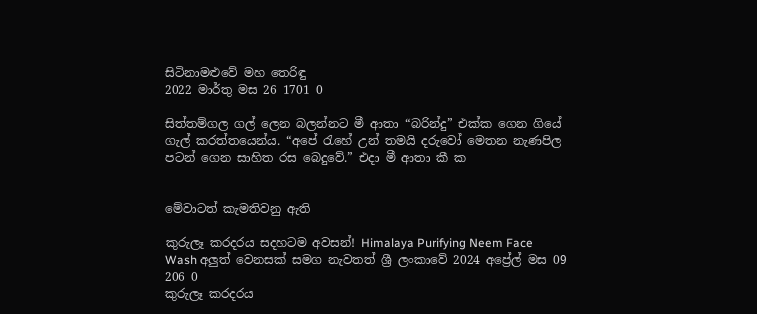සිටිනාමළුවේ මහ තෙරිඳු
2022 මාර්තු මස 26 1701 0

සිත්තම්ගල ගල් ලෙන බලන්නට මී ආතා “බරින්දු” එක්ක ගෙන ගියේ ගැල් කරත්තයෙන්ය. “අපේ ‍රැහේ උන් තමයි දරුවෝ මෙතන නැණපිල පටන් ගෙන සාහිත රස බෙදුවේ.” එදා මී ආතා කී ක


මේවාටත් කැමතිවනු ඇති

කුරුලෑ කරදරය සදහටම අවසන්! Himalaya Purifying Neem Face Wash අලුත් වෙනසක් සමග නැවතත් ශ්‍රී ලංකාවේ 2024 අප්‍රේල් මස 09 206 0
කුරුලෑ කරදරය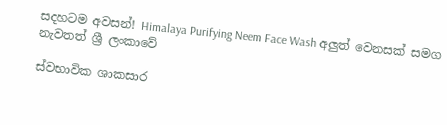සදහටම අවසන්! Himalaya Purifying Neem Face Wash අලුත් වෙනසක් සමග නැවතත් ශ්‍රී ලංකාවේ

ස්වභාවික ශාකසාර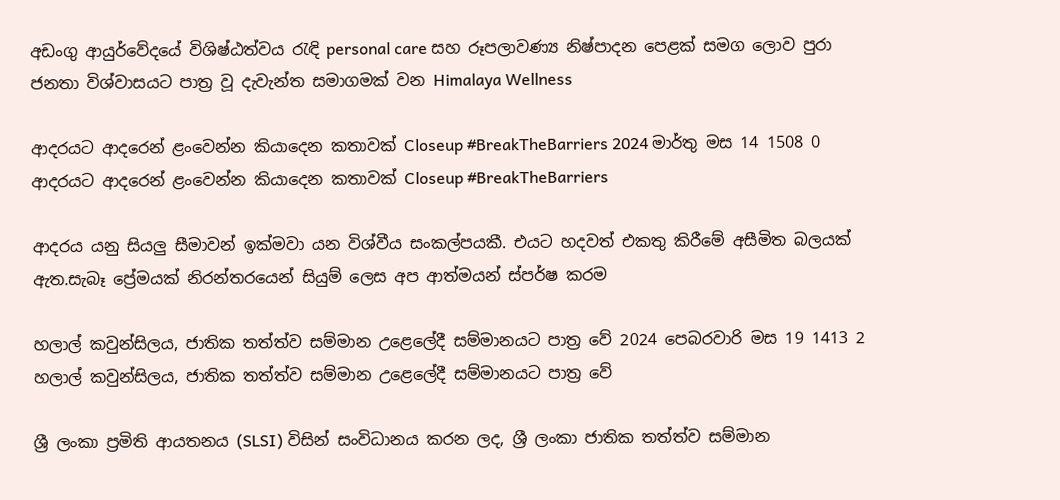අඩංගු ආයුර්වේදයේ විශිෂ්ඨත්වය රැඳි personal care සහ රූපලාවණ්‍ය නිෂ්පාදන පෙළක් සමග ලොව පුරා ජනතා විශ්වාසයට පාත්‍ර වූ දැවැන්ත සමාගමක් වන Himalaya Wellness

ආදරයට ආදරෙන් ළංවෙන්න කියාදෙන කතාවක් Closeup #BreakTheBarriers 2024 මාර්තු මස 14 1508 0
ආදරයට ආදරෙන් ළංවෙන්න කියාදෙන කතාවක් Closeup #BreakTheBarriers

ආදරය යනු සියලු සීමාවන් ඉක්මවා යන විශ්වීය සංකල්පයකී. එයට හදවත් එකතු කිරීමේ අසීමිත බලයක් ඇත.සැබෑ ප්‍රේමයක් නිරන්තරයෙන් සියුම් ලෙස අප ආත්මයන් ස්පර්ෂ කරම

හලාල් කවුන්සිලය, ජාතික තත්ත්ව සම්මාන උළෙලේදී සම්මානයට පාත්‍ර වේ 2024 පෙබරවාරි මස 19 1413 2
හලාල් කවුන්සිලය, ජාතික තත්ත්ව සම්මාන උළෙලේදී සම්මානයට පාත්‍ර වේ

ශ්‍රී ලංකා ප්‍රමිති ආයතනය (SLSI) විසින් සංවිධානය කරන ලද, ශ්‍රී ලංකා ජාතික තත්ත්ව සම්මාන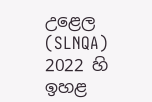උළෙල (SLNQA) 2022 හි ඉහළ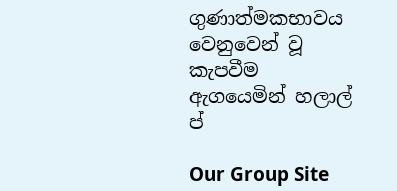ගුණාත්මකභාවය වෙනුවෙන් වූ කැපවීම ඇගයෙමින් හලාල් ප්

Our Group Site